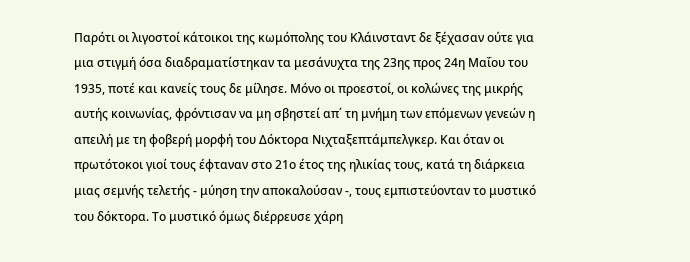Παρότι οι λιγοστοί κάτοικοι της κωμόπολης του Κλάινσταντ δε ξέχασαν ούτε για μια στιγμή όσα διαδραματίστηκαν τα μεσάνυχτα της 23ης προς 24η Μαΐου του 1935, ποτέ και κανείς τους δε μίλησε. Μόνο οι προεστοί, οι κολώνες της μικρής αυτής κοινωνίας, φρόντισαν να μη σβηστεί απ΄ τη μνήμη των επόμενων γενεών η απειλή με τη φοβερή μορφή του Δόκτορα Νιχταξεπτάμπελγκερ. Και όταν οι πρωτότοκοι γιοί τους έφταναν στο 21ο έτος της ηλικίας τους, κατά τη διάρκεια μιας σεμνής τελετής - μύηση την αποκαλούσαν -, τους εμπιστεύονταν το μυστικό του δόκτορα. Το μυστικό όμως διέρρευσε χάρη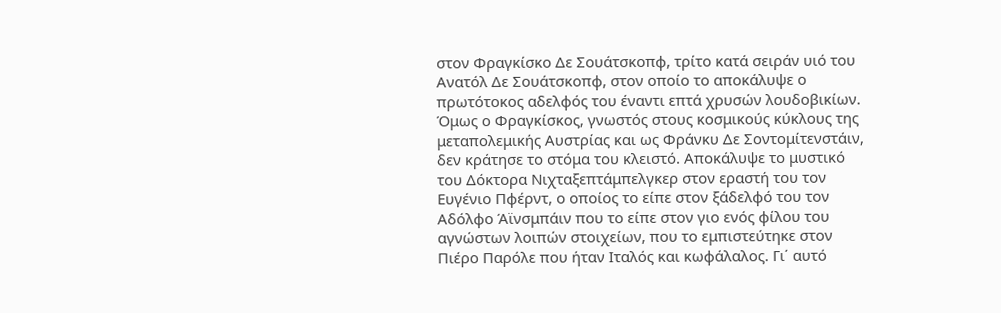στον Φραγκίσκο Δε Σουάτσκοπφ, τρίτο κατά σειράν υιό του Ανατόλ Δε Σουάτσκοπφ, στον οποίο το αποκάλυψε ο πρωτότοκος αδελφός του έναντι επτά χρυσών λουδοβικίων. Όμως ο Φραγκίσκος, γνωστός στους κοσμικούς κύκλους της μεταπολεμικής Αυστρίας και ως Φράνκυ Δε Σοντομίτενστάιν, δεν κράτησε το στόμα του κλειστό. Αποκάλυψε το μυστικό του Δόκτορα Νιχταξεπτάμπελγκερ στον εραστή του τον Ευγένιο Πφέρντ, ο οποίος το είπε στον ξάδελφό του τον Αδόλφο Άϊνσμπάιν που το είπε στον γιο ενός φίλου του αγνώστων λοιπών στοιχείων, που το εμπιστεύτηκε στον Πιέρο Παρόλε που ήταν Ιταλός και κωφάλαλος. Γι΄ αυτό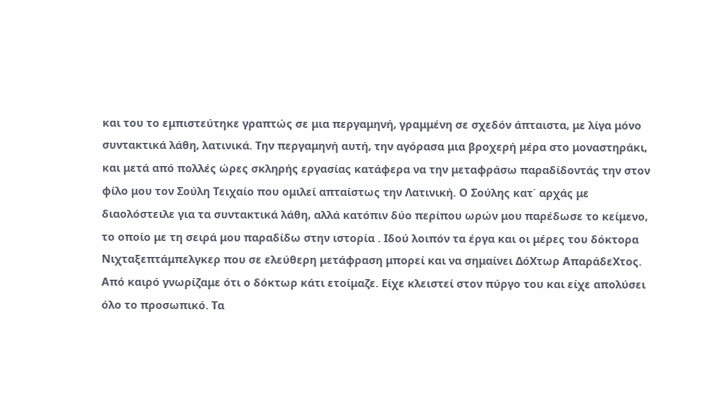και του το εμπιστεύτηκε γραπτώς σε μια περγαμηνή, γραμμένη σε σχεδόν άπταιστα, με λίγα μόνο συντακτικά λάθη, λατινικά. Την περγαμηνή αυτή, την αγόρασα μια βροχερή μέρα στο μοναστηράκι, και μετά από πολλές ώρες σκληρής εργασίας κατάφερα να την μεταφράσω παραδίδοντάς την στον φίλο μου τον Σούλη Τειχαίο που ομιλεί απταίστως την Λατινική. Ο Σούλης κατ΄ αρχάς με διαολόστειλε για τα συντακτικά λάθη, αλλά κατόπιν δύο περίπου ωρών μου παρέδωσε το κείμενο, το οποίο με τη σειρά μου παραδίδω στην ιστορία . Ιδού λοιπόν τα έργα και οι μέρες του δόκτορα Νιχταξεπτάμπελγκερ που σε ελεύθερη μετάφραση μπορεί και να σημαίνει ΔόΧτωρ ΑπαράδεΧτος.
Από καιρό γνωρίζαμε ότι ο δόκτωρ κάτι ετοίμαζε. Είχε κλειστεί στον πύργο του και είχε απολύσει όλο το προσωπικό. Τα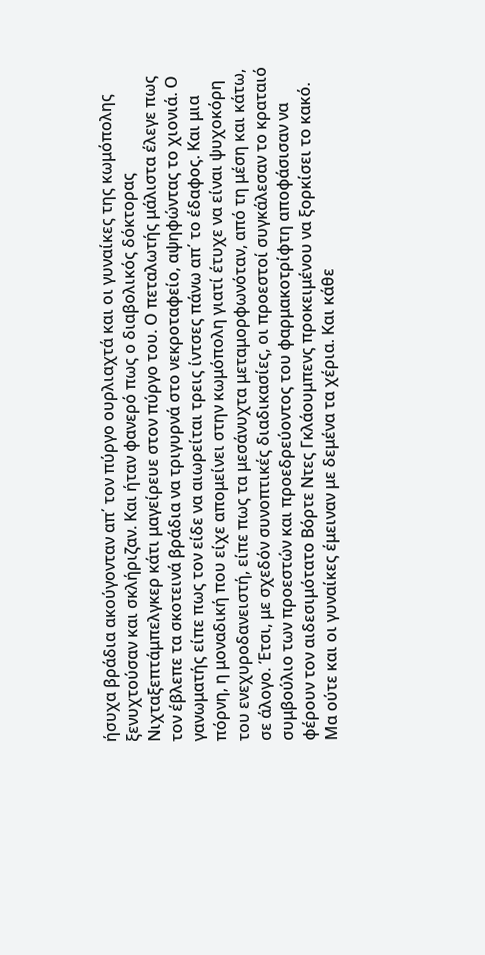ήσυχα βράδια ακούγονταν απ΄ τον πύργο ουρλιαχτά και οι γυναίκες της κωμόπολης ξενυχτούσαν και σκλήριζαν. Και ήταν φανερό πως ο διαβολικός δόκτορας Νιχταξεπτάμπελγκερ κάτι μαγείρευε στον πύργο του. Ο πεταλωτής μάλιστα έλεγε πως τον έβλεπε τα σκοτεινά βράδια να τριγυρνά στο νεκροταφείο, αψηφώντας το χιονιά. Ο γανωματής είπε πως τον είδε να αιωρείται τρεις ίντσες πάνω απ΄ το έδαφος. Και μια πόρνη, η μοναδική που είχε απομείνει στην κωμόπολη γιατί έτυχε να είναι ψυχοκόρη του ενεχυροδανειστή, είπε πως τα μεσάνυχτα μεταμορφωνόταν, από τη μέση και κάτω, σε άλογο. Έτσι, με σχεδόν συνοπτικές διαδικασίες, οι προεστοί συγκάλεσαν το κραταιό συμβούλιο των προεστών και προεδρεύοντος του φαρμακοτρίφτη αποφάσισαν να φέρουν τον αιδεσιμότατο Βόρτε Ντες Γκλάουμπενς προκειμένου να ξορκίσει το κακό. Μα ούτε και οι γυναίκες έμειναν με δεμένα τα χέρια. Και κάθε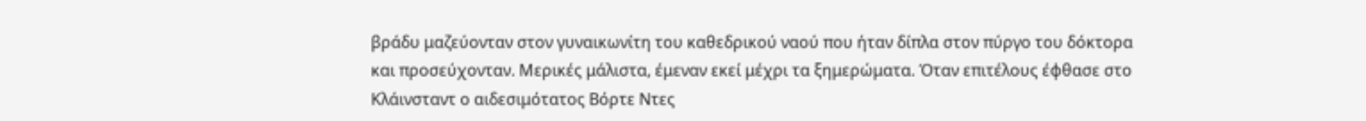βράδυ μαζεύονταν στον γυναικωνίτη του καθεδρικού ναού που ήταν δίπλα στον πύργο του δόκτορα και προσεύχονταν. Μερικές μάλιστα, έμεναν εκεί μέχρι τα ξημερώματα. Όταν επιτέλους έφθασε στο Κλάινσταντ ο αιδεσιμότατος Βόρτε Ντες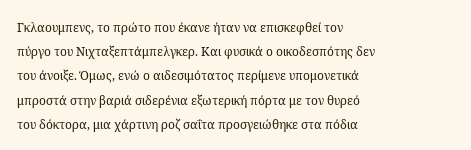Γκλαουμπενς, το πρώτο που έκανε ήταν να επισκεφθεί τον πύργο του Νιχταξεπτάμπελγκερ. Και φυσικά ο οικοδεσπότης δεν του άνοιξε. Όμως, ενώ ο αιδεσιμότατος περίμενε υπομονετικά μπροστά στην βαριά σιδερένια εξωτερική πόρτα με τον θυρεό του δόκτορα, μια χάρτινη ροζ σαΐτα προσγειώθηκε στα πόδια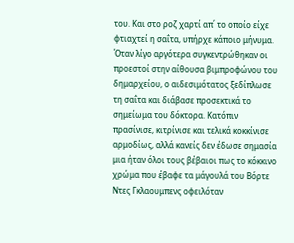του. Και στο ροζ χαρτί απ΄ το οποίο είχε φτιαχτεί η σαΐτα, υπήρχε κάποιο μήνυμα. Όταν λίγο αργότερα συγκεντρώθηκαν οι προεστοί στην αίθουσα βιμπροφώνου του δημαρχείου, ο αιδεσιμότατος ξεδίπλωσε τη σαΐτα και διάβασε προσεκτικά το σημείωμα του δόκτορα. Κατόπιν πρασίνισε, κιτρίνισε και τελικά κοκκίνισε αρμοδίως, αλλά κανείς δεν έδωσε σημασία μια ήταν όλοι τους βέβαιοι πως το κόκκινο χρώμα που έβαφε τα μάγουλά του Βόρτε Ντες Γκλαουμπενς οφειλόταν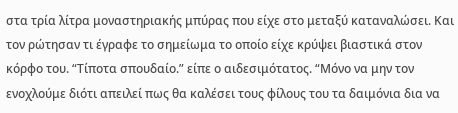στα τρία λίτρα μοναστηριακής μπύρας που είχε στο μεταξύ καταναλώσει. Και τον ρώτησαν τι έγραφε το σημείωμα το οποίο είχε κρύψει βιαστικά στον κόρφο του. “Τίποτα σπουδαίο.” είπε ο αιδεσιμότατος. “Μόνο να μην τον ενοχλούμε διότι απειλεί πως θα καλέσει τους φίλους του τα δαιμόνια δια να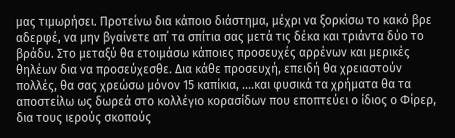μας τιμωρήσει. Προτείνω δια κάποιο διάστημα, μέχρι να ξορκίσω το κακό βρε αδερφέ, να μην βγαίνετε απ΄ τα σπίτια σας μετά τις δέκα και τριάντα δύο το βράδυ. Στο μεταξύ θα ετοιμάσω κάποιες προσευχές αρρένων και μερικές θηλέων δια να προσεύχεσθε. Δια κάθε προσευχή, επειδή θα χρειαστούν πολλές, θα σας χρεώσω μόνον 15 καπίκια, ....και φυσικά τα χρήματα θα τα αποστείλω ως δωρεά στο κολλέγιο κορασίδων που εποπτεύει ο ίδιος ο Φίρερ, δια τους ιερούς σκοπούς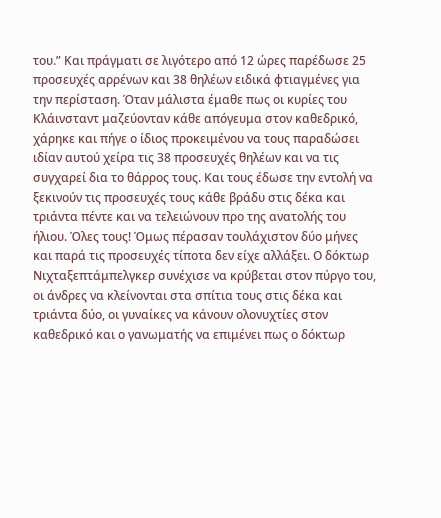του.” Και πράγματι σε λιγότερο από 12 ώρες παρέδωσε 25 προσευχές αρρένων και 38 θηλέων ειδικά φτιαγμένες για την περίσταση. Όταν μάλιστα έμαθε πως οι κυρίες του Κλάινσταντ μαζεύονταν κάθε απόγευμα στον καθεδρικό, χάρηκε και πήγε ο ίδιος προκειμένου να τους παραδώσει ιδίαν αυτού χείρα τις 38 προσευχές θηλέων και να τις συγχαρεί δια το θάρρος τους. Και τους έδωσε την εντολή να ξεκινούν τις προσευχές τους κάθε βράδυ στις δέκα και τριάντα πέντε και να τελειώνουν προ της ανατολής του ήλιου. Όλες τους! Όμως πέρασαν τουλάχιστον δύο μήνες και παρά τις προσευχές τίποτα δεν είχε αλλάξει. Ο δόκτωρ Νιχταξεπτάμπελγκερ συνέχισε να κρύβεται στον πύργο του, οι άνδρες να κλείνονται στα σπίτια τους στις δέκα και τριάντα δύο, οι γυναίκες να κάνουν ολονυχτίες στον καθεδρικό και ο γανωματής να επιμένει πως ο δόκτωρ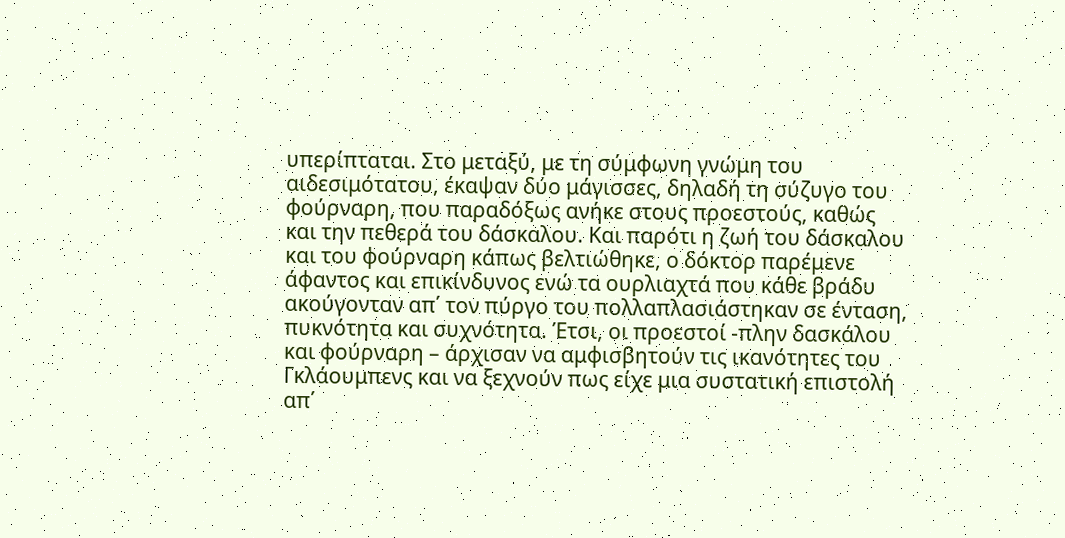υπερίπταται. Στο μεταξύ, με τη σύμφωνη γνώμη του αιδεσιμότατου, έκαψαν δύο μάγισσες, δηλαδή τη σύζυγο του φούρναρη, που παραδόξως ανήκε στους προεστούς, καθώς και την πεθερά του δάσκαλου. Και παρότι η ζωή του δάσκαλου και του φούρναρη κάπως βελτιώθηκε, ο δόκτορ παρέμενε άφαντος και επικίνδυνος ενώ τα ουρλιαχτά που κάθε βράδυ ακούγονταν απ΄ τον πύργο του πολλαπλασιάστηκαν σε ένταση, πυκνότητα και συχνότητα. Έτσι, οι προεστοί -πλην δασκάλου και φούρναρη – άρχισαν να αμφισβητούν τις ικανότητες του Γκλάουμπενς και να ξεχνούν πως είχε μια συστατική επιστολή απ΄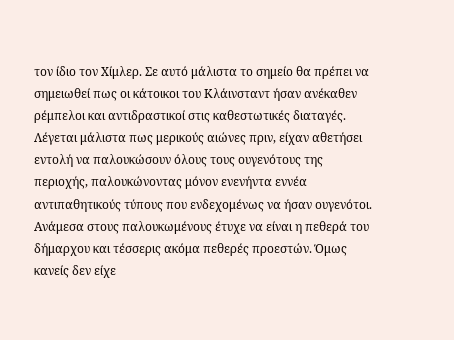τον ίδιο τον Χίμλερ. Σε αυτό μάλιστα το σημείο θα πρέπει να σημειωθεί πως οι κάτοικοι του Κλάινσταντ ήσαν ανέκαθεν ρέμπελοι και αντιδραστικοί στις καθεστωτικές διαταγές. Λέγεται μάλιστα πως μερικούς αιώνες πριν, είχαν αθετήσει εντολή να παλουκώσουν όλους τους ουγενότους της περιοχής, παλουκώνοντας μόνον ενενήντα εννέα αντιπαθητικούς τύπους που ενδεχομένως να ήσαν ουγενότοι. Ανάμεσα στους παλουκωμένους έτυχε να είναι η πεθερά του δήμαρχου και τέσσερις ακόμα πεθερές προεστών. Όμως κανείς δεν είχε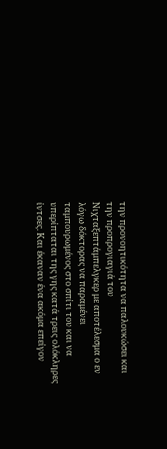την προνοητικότητα να παλουκώσει και την προπρογιαγιά του Νιχταξεπτάμπελγκερ με αποτέλεσμα ο εν λόγω δόκτορας να παραμένει ταμπουρωμένος στο σπίτι του και να υπερίπταται της γης κατά τρεις ολόκληρες ίντσες. Και έκαναν ένα ακόμα επείγον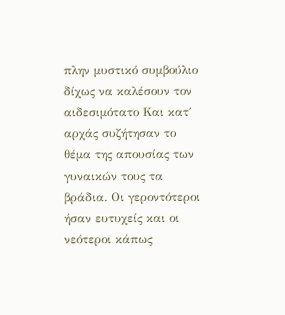πλην μυστικό συμβούλιο δίχως να καλέσουν τον αιδεσιμότατο Και κατ΄ αρχάς συζήτησαν το θέμα της απουσίας των γυναικών τους τα βράδια. Οι γεροντότεροι ήσαν ευτυχείς και οι νεότεροι κάπως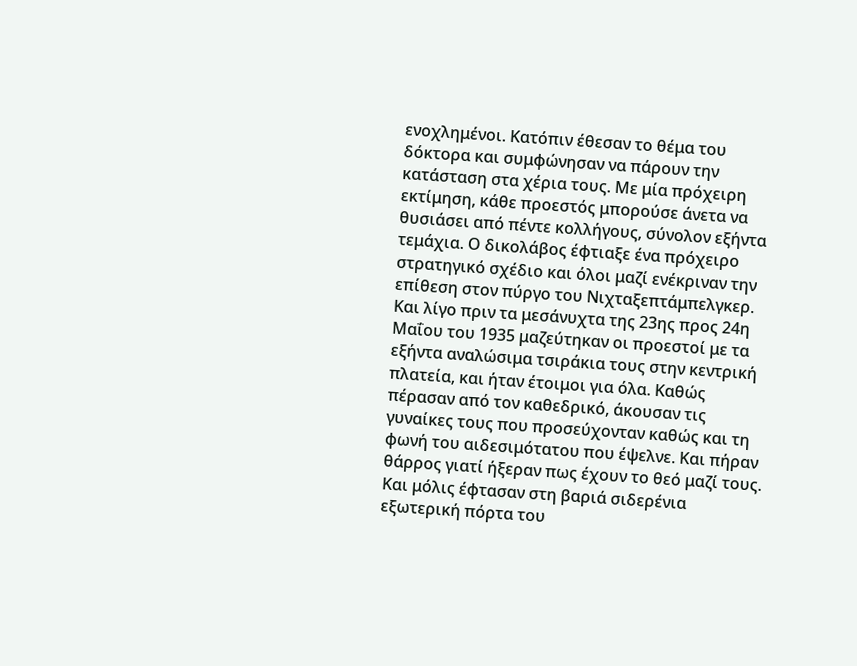ενοχλημένοι. Κατόπιν έθεσαν το θέμα του δόκτορα και συμφώνησαν να πάρουν την κατάσταση στα χέρια τους. Με μία πρόχειρη εκτίμηση, κάθε προεστός μπορούσε άνετα να θυσιάσει από πέντε κολλήγους, σύνολον εξήντα τεμάχια. Ο δικολάβος έφτιαξε ένα πρόχειρο στρατηγικό σχέδιο και όλοι μαζί ενέκριναν την επίθεση στον πύργο του Νιχταξεπτάμπελγκερ. Και λίγο πριν τα μεσάνυχτα της 23ης προς 24η Μαΐου του 1935 μαζεύτηκαν οι προεστοί με τα εξήντα αναλώσιμα τσιράκια τους στην κεντρική πλατεία, και ήταν έτοιμοι για όλα. Καθώς πέρασαν από τον καθεδρικό, άκουσαν τις γυναίκες τους που προσεύχονταν καθώς και τη φωνή του αιδεσιμότατου που έψελνε. Και πήραν θάρρος γιατί ήξεραν πως έχουν το θεό μαζί τους. Και μόλις έφτασαν στη βαριά σιδερένια εξωτερική πόρτα του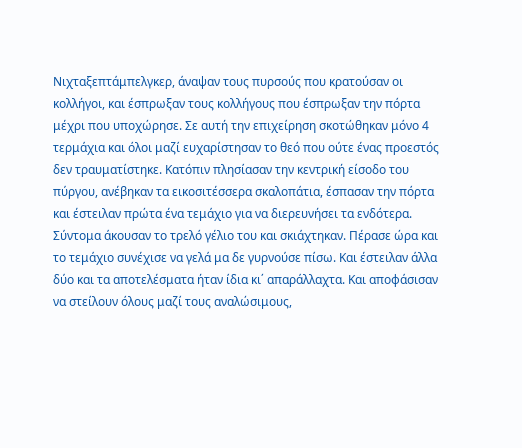Νιχταξεπτάμπελγκερ, άναψαν τους πυρσούς που κρατούσαν οι κολλήγοι, και έσπρωξαν τους κολλήγους που έσπρωξαν την πόρτα μέχρι που υποχώρησε. Σε αυτή την επιχείρηση σκοτώθηκαν μόνο 4 τερμάχια και όλοι μαζί ευχαρίστησαν το θεό που ούτε ένας προεστός δεν τραυματίστηκε. Κατόπιν πλησίασαν την κεντρική είσοδο του πύργου, ανέβηκαν τα εικοσιτέσσερα σκαλοπάτια, έσπασαν την πόρτα και έστειλαν πρώτα ένα τεμάχιο για να διερευνήσει τα ενδότερα. Σύντομα άκουσαν το τρελό γέλιο του και σκιάχτηκαν. Πέρασε ώρα και το τεμάχιο συνέχισε να γελά μα δε γυρνούσε πίσω. Και έστειλαν άλλα δύο και τα αποτελέσματα ήταν ίδια κι΄ απαράλλαχτα. Και αποφάσισαν να στείλουν όλους μαζί τους αναλώσιμους,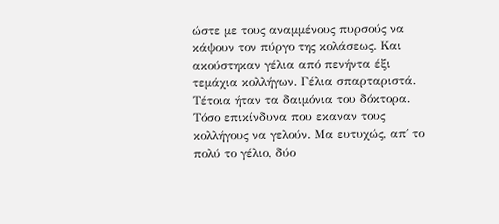ώστε με τους αναμμένους πυρσούς να κάψουν τον πύργο της κολάσεως. Και ακούστηκαν γέλια από πενήντα έξι τεμάχια κολλήγων. Γέλια σπαρταριστά. Τέτοια ήταν τα δαιμόνια του δόκτορα. Τόσο επικίνδυνα που εκαναν τους κολλήγους να γελούν. Μα ευτυχώς, απ΄ το πολύ το γέλιο, δύο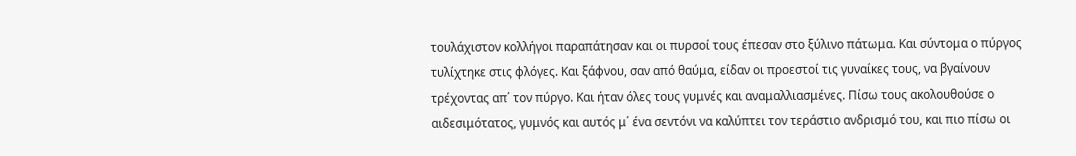τουλάχιστον κολλήγοι παραπάτησαν και οι πυρσοί τους έπεσαν στο ξύλινο πάτωμα. Και σύντομα ο πύργος τυλίχτηκε στις φλόγες. Και ξάφνου, σαν από θαύμα, είδαν οι προεστοί τις γυναίκες τους, να βγαίνουν τρέχοντας απ΄ τον πύργο. Και ήταν όλες τους γυμνές και αναμαλλιασμένες. Πίσω τους ακολουθούσε ο αιδεσιμότατος, γυμνός και αυτός μ΄ ένα σεντόνι να καλύπτει τον τεράστιο ανδρισμό του, και πιο πίσω οι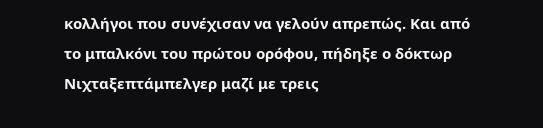κολλήγοι που συνέχισαν να γελούν απρεπώς. Και από το μπαλκόνι του πρώτου ορόφου, πήδηξε ο δόκτωρ Νιχταξεπτάμπελγερ μαζί με τρεις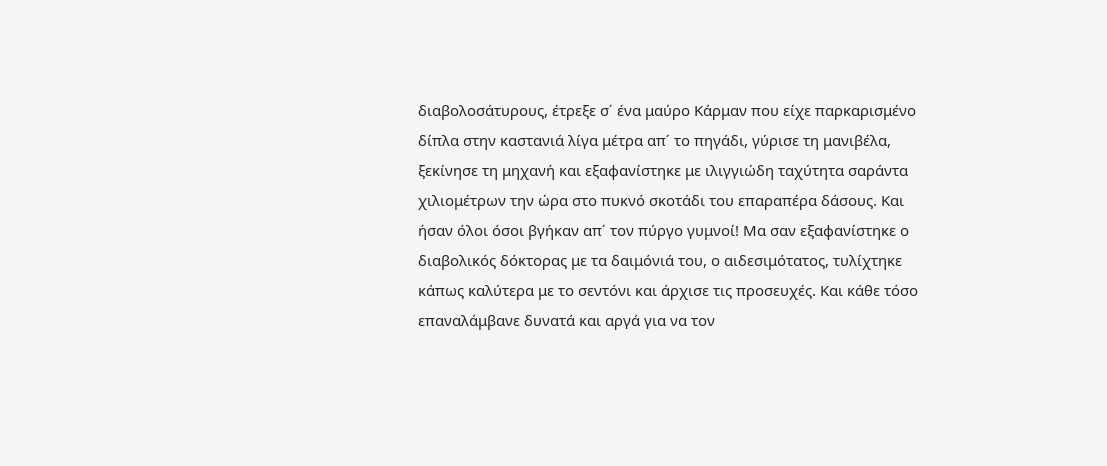διαβολοσάτυρους, έτρεξε σ΄ ένα μαύρο Κάρμαν που είχε παρκαρισμένο δίπλα στην καστανιά λίγα μέτρα απ΄ το πηγάδι, γύρισε τη μανιβέλα, ξεκίνησε τη μηχανή και εξαφανίστηκε με ιλιγγιώδη ταχύτητα σαράντα χιλιομέτρων την ώρα στο πυκνό σκοτάδι του επαραπέρα δάσους. Και ήσαν όλοι όσοι βγήκαν απ΄ τον πύργο γυμνοί! Μα σαν εξαφανίστηκε ο διαβολικός δόκτορας με τα δαιμόνιά του, ο αιδεσιμότατος, τυλίχτηκε κάπως καλύτερα με το σεντόνι και άρχισε τις προσευχές. Και κάθε τόσο επαναλάμβανε δυνατά και αργά για να τον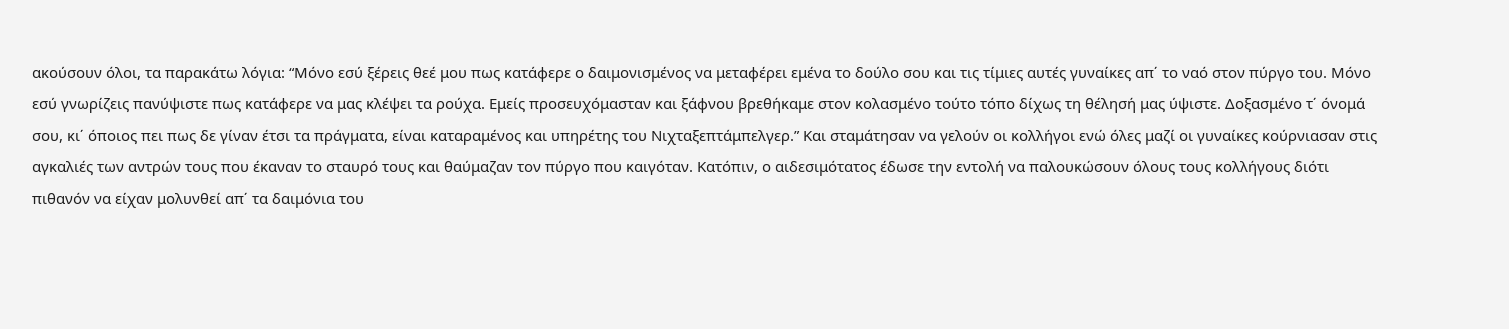ακούσουν όλοι, τα παρακάτω λόγια: “Μόνο εσύ ξέρεις θεέ μου πως κατάφερε ο δαιμονισμένος να μεταφέρει εμένα το δούλο σου και τις τίμιες αυτές γυναίκες απ΄ το ναό στον πύργο του. Μόνο εσύ γνωρίζεις πανύψιστε πως κατάφερε να μας κλέψει τα ρούχα. Εμείς προσευχόμασταν και ξάφνου βρεθήκαμε στον κολασμένο τούτο τόπο δίχως τη θέλησή μας ύψιστε. Δοξασμένο τ΄ όνομά σου, κι΄ όποιος πει πως δε γίναν έτσι τα πράγματα, είναι καταραμένος και υπηρέτης του Νιχταξεπτάμπελγερ.” Και σταμάτησαν να γελούν οι κολλήγοι ενώ όλες μαζί οι γυναίκες κούρνιασαν στις αγκαλιές των αντρών τους που έκαναν το σταυρό τους και θαύμαζαν τον πύργο που καιγόταν. Κατόπιν, ο αιδεσιμότατος έδωσε την εντολή να παλουκώσουν όλους τους κολλήγους διότι πιθανόν να είχαν μολυνθεί απ΄ τα δαιμόνια του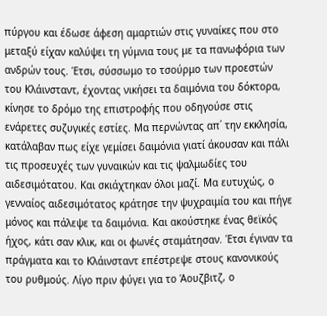πύργου και έδωσε άφεση αμαρτιών στις γυναίκες που στο μεταξύ είχαν καλύψει τη γύμνια τους με τα πανωφόρια των ανδρών τους. Έτσι, σύσσωμο το τσούρμο των προεστών του Κλάινσταντ, έχοντας νικήσει τα δαιμόνια του δόκτορα, κίνησε το δρόμο της επιστροφής που οδηγούσε στις ενάρετες συζυγικές εστίες. Μα περνώντας απ΄ την εκκλησία, κατάλαβαν πως είχε γεμίσει δαιμόνια γιατί άκουσαν και πάλι τις προσευχές των γυναικών και τις ψαλμωδίες του αιδεσιμότατου. Και σκιάχτηκαν όλοι μαζί. Μα ευτυχώς, ο γενναίος αιδεσιμότατος κράτησε την ψυχραιμία του και πήγε μόνος και πάλεψε τα δαιμόνια. Και ακούστηκε ένας θεϊκός ήχος, κάτι σαν κλικ, και οι φωνές σταμάτησαν. Έτσι έγιναν τα πράγματα και το Κλάινσταντ επέστρεψε στους κανονικούς του ρυθμούς. Λίγο πριν φύγει για το Άουζβιτζ, ο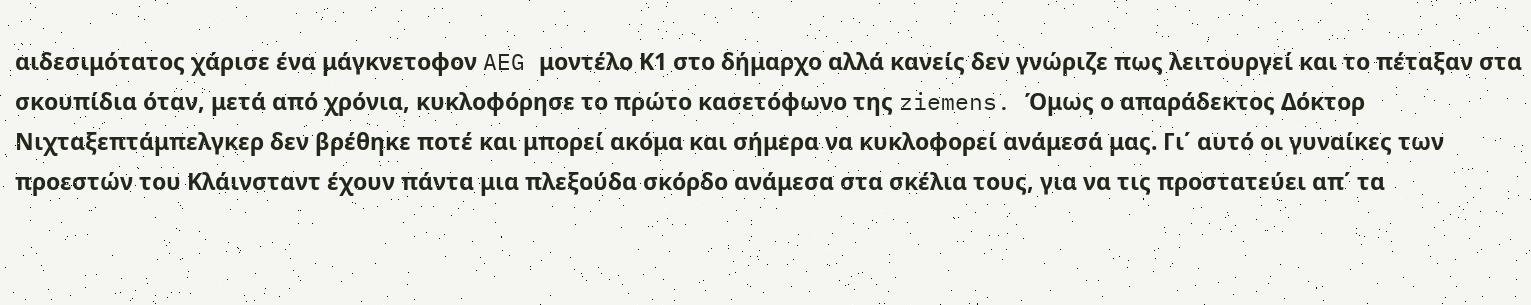αιδεσιμότατος χάρισε ένα μάγκνετοφον AEG μοντέλο Κ1 στο δήμαρχο αλλά κανείς δεν γνώριζε πως λειτουργεί και το πέταξαν στα σκουπίδια όταν, μετά από χρόνια, κυκλοφόρησε το πρώτο κασετόφωνο της ziemens. Όμως ο απαράδεκτος Δόκτορ Νιχταξεπτάμπελγκερ δεν βρέθηκε ποτέ και μπορεί ακόμα και σήμερα να κυκλοφορεί ανάμεσά μας. Γι΄ αυτό οι γυναίκες των προεστών του Κλάινσταντ έχουν πάντα μια πλεξούδα σκόρδο ανάμεσα στα σκέλια τους, για να τις προστατεύει απ΄ τα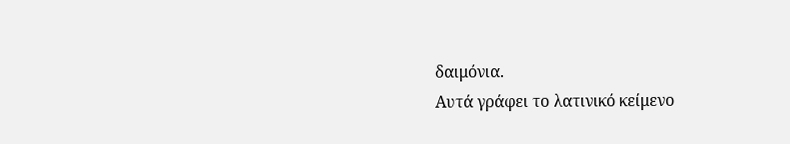δαιμόνια.
Αυτά γράφει το λατινικό κείμενο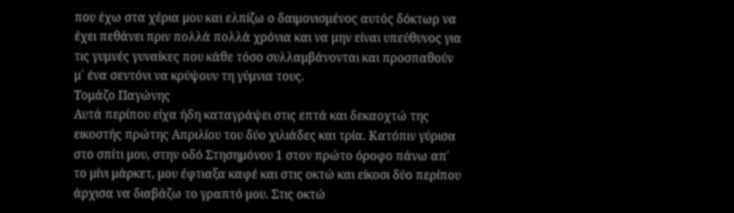που έχω στα χέρια μου και ελπίζω ο δαιμονισμένος αυτός δόκτωρ να έχει πεθάνει πριν πολλά πολλά χρόνια και να μην είναι υπεύθυνος για τις γυμνές γυναίκες που κάθε τόσο συλλαμβάνονται και προσπαθούν μ΄ ένα σεντόνι να κρύψουν τη γύμνια τους.
Τομάζο Παγώνης
Αυτά περίπου είχα ήδη καταγράψει στις επτά και δεκαοχτώ της εικοστής πρώτης Απριλίου του δύο χιλιάδες και τρία. Κατόπιν γύρισα στο σπίτι μου, στην οδό Στησημόνου 1 στον πρώτο όροφο πάνω απ΄ το μίνι μάρκετ, μου έφτιαξα καφέ και στις οκτώ και είκοσι δύο περίπου άρχισα να διαβάζω το γραπτό μου. Στις οκτώ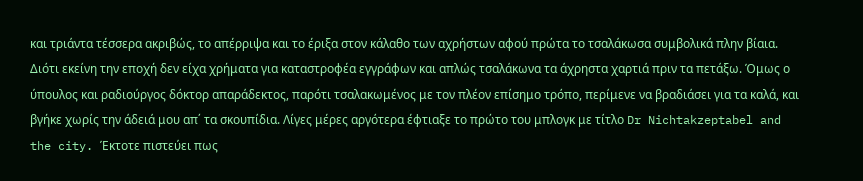και τριάντα τέσσερα ακριβώς, το απέρριψα και το έριξα στον κάλαθο των αχρήστων αφού πρώτα το τσαλάκωσα συμβολικά πλην βίαια. Διότι εκείνη την εποχή δεν είχα χρήματα για καταστροφέα εγγράφων και απλώς τσαλάκωνα τα άχρηστα χαρτιά πριν τα πετάξω. Όμως ο ύπουλος και ραδιούργος δόκτορ απαράδεκτος, παρότι τσαλακωμένος με τον πλέον επίσημο τρόπο, περίμενε να βραδιάσει για τα καλά, και βγήκε χωρίς την άδειά μου απ΄ τα σκουπίδια. Λίγες μέρες αργότερα έφτιαξε το πρώτο του μπλογκ με τίτλο Dr Nichtakzeptabel and the city. Έκτοτε πιστεύει πως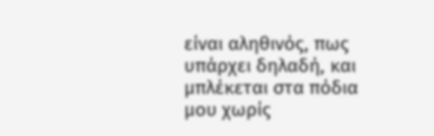είναι αληθινός, πως υπάρχει δηλαδή, και μπλέκεται στα πόδια μου χωρίς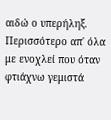αιδώ ο υπερήληξ. Περισσότερο απ΄ όλα με ενοχλεί που όταν φτιάχνω γεμιστά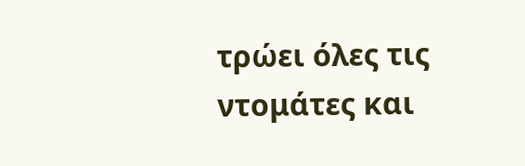τρώει όλες τις ντομάτες και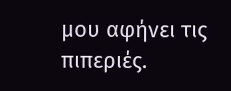μου αφήνει τις πιπεριές.